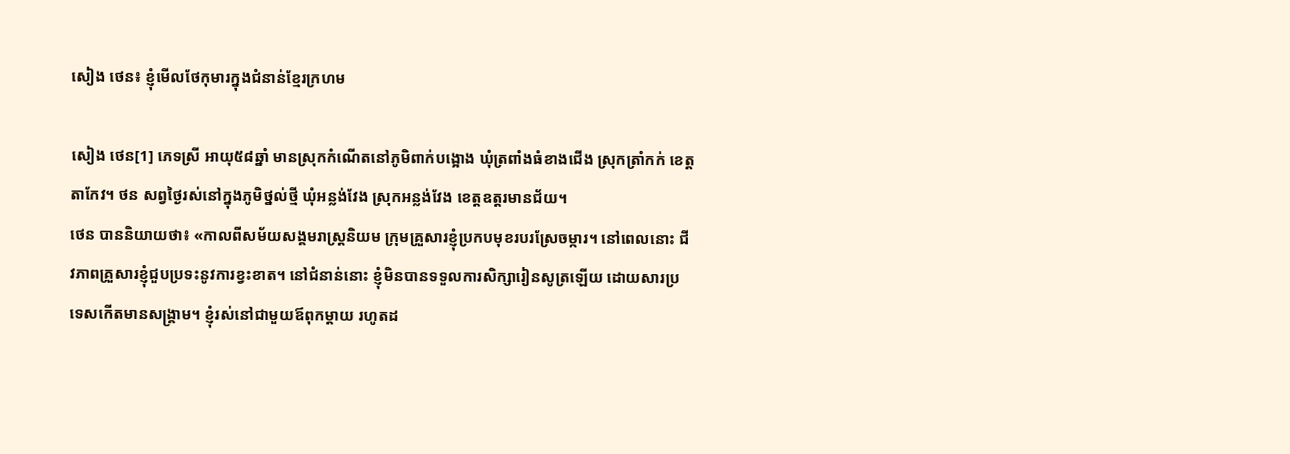សៀង ថេន៖ ខ្ញុំមើលថែកុមារក្នុងជំនាន់ខ្មែរក្រហម

សៀង ថេន[1] ភេទស្រី អាយុ៥៨ឆ្នាំ មានស្រុកកំណើតនៅភូមិពាក់បង្អោង ឃុំត្រពាំងធំខាងជើង ស្រុកត្រាំកក់ ខេត្តតាកែវ។ ថន សព្វថ្ងៃរស់នៅក្នុងភូមិថ្នល់ថ្មី ឃុំអន្លង់វែង ស្រុកអន្លង់វែង ខេត្តឧត្តរមានជ័យ។
ថេន បាននិយាយថា៖ «កាលពីសម័យសង្គមរាស្រ្តនិយម ក្រុមគ្រួសារខ្ញុំប្រកបមុខរបរស្រែចម្ការ។ នៅពេលនោះ ជីវភាពគ្រួសារខ្ញុំជួបប្រទះនូវការខ្វះខាត។ នៅជំនាន់នោះ ខ្ញុំមិនបានទទួលការសិក្សារៀនសូត្រឡើយ ដោយសារប្រទេសកើតមានសង្គ្រាម។ ខ្ញុំរស់នៅជាមួយឪពុកម្ដាយ រហូតដ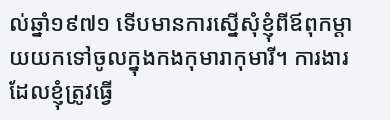ល់ឆ្នាំ១៩៧១ ទើបមានការស្នើសុំខ្ញុំពីឪពុកម្ដាយយកទៅចូលក្នុងកងកុមារាកុមារី។ ការងារដែលខ្ញុំត្រូវធ្វើ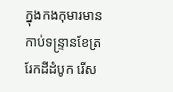ក្នុងកងកុមារមាន កាប់ទន្ទ្រានខែត្រ រែកដីដំបូក រើស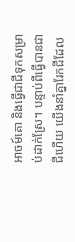អាចម៍គោ និងធ្វើជាជីទុកសម្រាប់ដាក់ស្រែ។ បន្ទាប់ពីធ្វើបានជាជីហើយ យើងនាំគ្នារែកជីដែល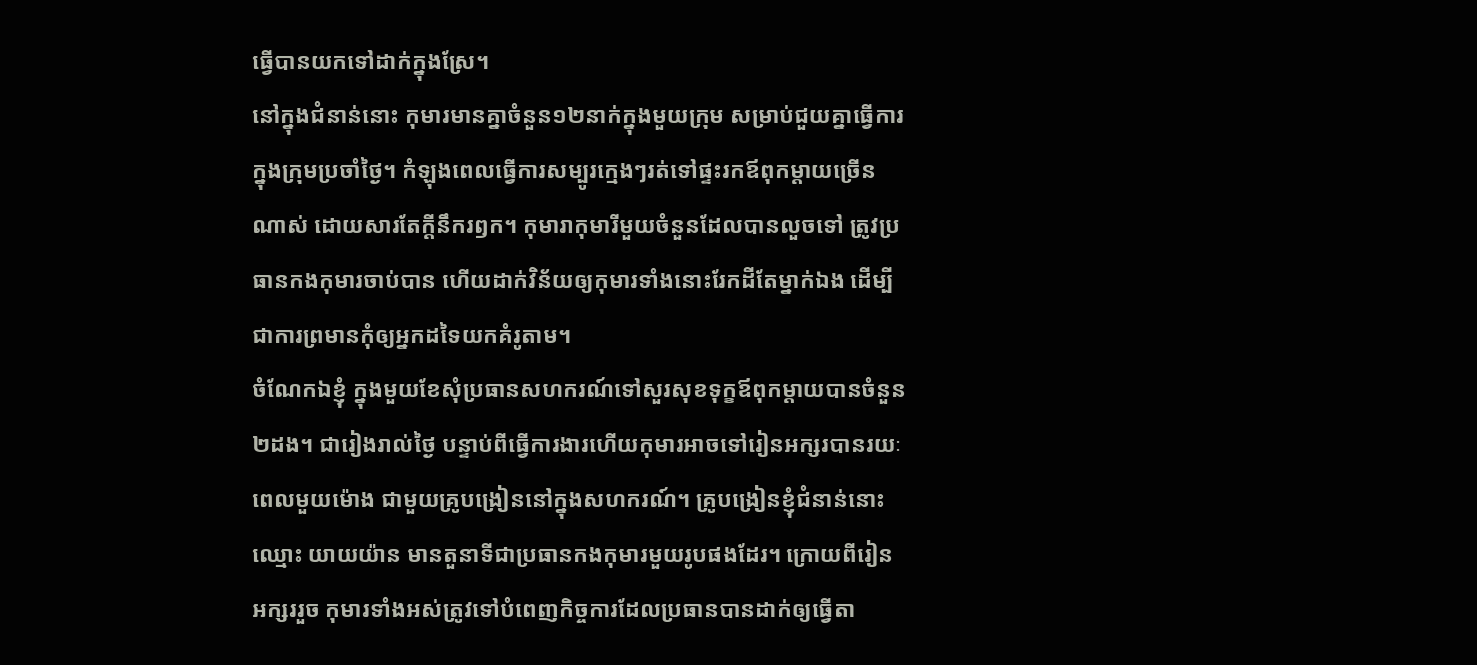ធ្វើបានយកទៅដាក់ក្នុងស្រែ។
នៅក្នុងជំនាន់នោះ កុមារមានគ្នាចំនួន១២នាក់ក្នុងមួយក្រុម សម្រាប់ជួយគ្នាធ្វើការក្នុងក្រុមប្រចាំថ្ងៃ។ កំឡុងពេលធ្វើការសម្បូរក្មេងៗរត់ទៅផ្ទះរកឪពុកម្ដាយច្រើនណាស់ ដោយសារតែក្ដីនឹករឭក។ កុមារាកុមារីមួយចំនួនដែលបានលួចទៅ ត្រូវប្រធានកងកុមារចាប់បាន ហើយដាក់វិន័យឲ្យកុមារទាំងនោះរែកដីតែម្នាក់ឯង ដើម្បីជាការព្រមានកុំឲ្យអ្នកដទៃយកគំរូតាម។
ចំណែកឯខ្ញុំ ក្នុងមួយខែសុំប្រធានសហករណ៍ទៅសួរសុខទុក្ខឪពុកម្ដាយបានចំនួន២ដង។ ជារៀងរាល់ថ្ងៃ បន្ទាប់ពីធ្វើការងារហើយកុមារអាចទៅរៀនអក្សរបានរយៈពេលមួយម៉ោង ជាមួយគ្រូបង្រៀននៅក្នុងសហករណ៍។ គ្រូបង្រៀនខ្ញុំជំនាន់នោះឈ្មោះ យាយយ៉ាន មានតួនាទីជាប្រធានកងកុមារមួយរូបផងដែរ។ ក្រោយពីរៀនអក្សររួច កុមារទាំងអស់ត្រូវទៅបំពេញកិច្ចការដែលប្រធានបានដាក់ឲ្យធ្វើតា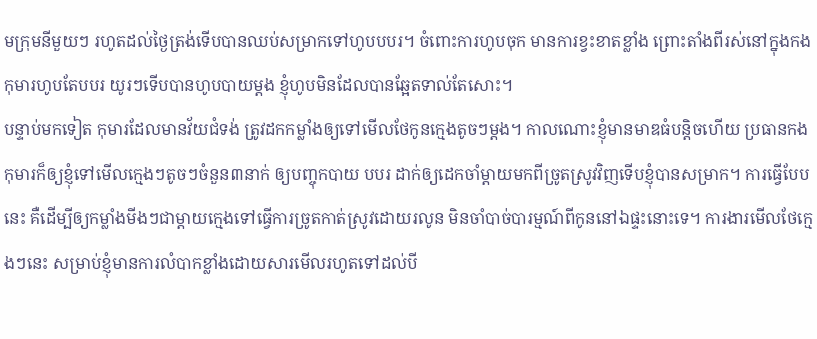មក្រុមនីមួយៗ រហូតដល់ថ្ងៃត្រង់ទើបបានឈប់សម្រាកទៅហូបបបរ។ ចំពោះការហូបចុក មានការខ្វះខាតខ្លាំង ព្រោះតាំងពីរស់នៅក្នុងកងកុមារហូបតែបបរ យូរៗទើបបានហូបបាយម្ដង ខ្ញុំហូបមិនដែលបានឆ្អែតទាល់តែសោះ។
បន្ទាប់មកទៀត កុមារដែលមានវ័យជំទង់ ត្រូវដកកម្លាំងឲ្យទៅមើលថែកូនក្មេងតូចៗម្ដង។ កាលណោះខ្ញុំមានមាឌធំបន្តិចហើយ ប្រធានកងកុមារក៏ឲ្យខ្ញុំទៅមើលក្មេងៗតូចៗចំនួន៣នាក់ ឲ្យបញ្ចុកបាយ បបរ ដាក់ឲ្យដេកចាំម្ដាយមកពីច្រូតស្រូវវិញទើបខ្ញុំបានសម្រាក។ ការធ្វើបែបនេះ គឺដើម្បីឲ្យកម្លាំងមីងៗជាម្ដាយក្មេងទៅធ្វើការច្រូតកាត់ស្រូវដោយរលូន មិនចាំបាច់បារម្មណ៍ពីកូននៅឯផ្ទះនោះទេ។ ការងារមើលថែក្មេងៗនេះ សម្រាប់ខ្ញុំមានការលំបាកខ្លាំងដោយសារមើលរហូតទៅដល់បី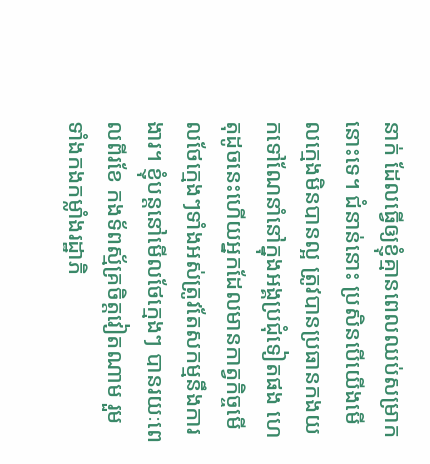នាក់ ដែលធ្វើឲ្យខ្ញុំគ្មានពេលឈប់សម្រាកនោះទេ។ ជំនាន់នោះ ប្រសិនបើយើងមើលក្មេងមិនបានល្អ ត្រូវបានប្រធានកងយកទៅណែនាំនៅក្នុងអង្គប្រជុំទៀតផង ហេតុដូចនេះហើយអ្នកដែលមានកាត្វកិច្ចមើលថែក្មេងៗទាំងអស់ត្រូវតែសកម្មនឹងការងារ។ ខ្ញុំបន្តនៅមើលថែក្មេងៗ បានរយៈពេលពីរខែ កងទ័ពស្ម័គ្រចិត្តវៀតណាម រួមទាំងកងកម្លាំងរដ្ឋាភិ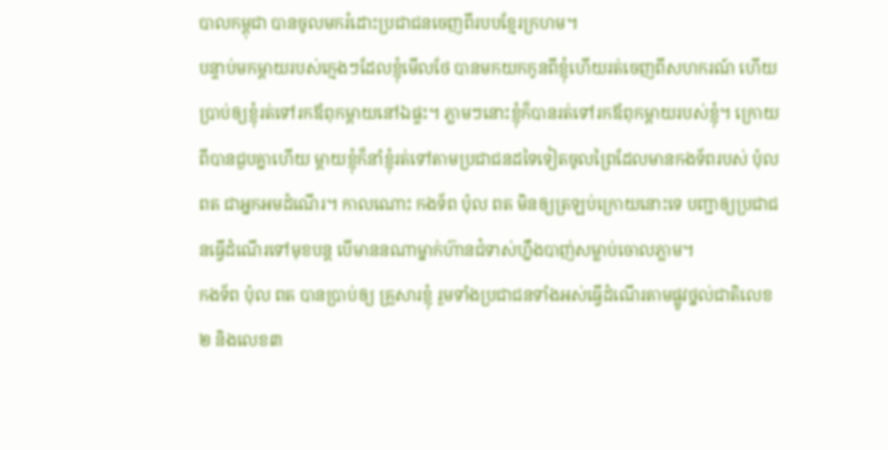បាលកម្ពុជា បានចូលមករំដោះប្រជាជនចេញពីរបបខ្មែរក្រហម។
បន្ទាប់មកម្ដាយរបស់ក្មេងៗដែលខ្ញុំមើលថែ បានមកយកកូនពីខ្ញុំហើយរត់ចេញពីសហករណ៍ ហើយប្រាប់ឲ្យខ្ញុំរត់ទៅរកឪពុកម្ដាយនៅឯផ្ទះ។ ភ្លាមៗនោះខ្ញុំក៏បានរត់ទៅរកឪពុកម្ដាយរបស់ខ្ញុំ។ ក្រោយពីបានជួបគ្នាហើយ ម្ដាយខ្ញុំក៏នាំខ្ញុំរត់ទៅតាមប្រជាជនដទៃទៀតចូលព្រៃដែលមានកងទ័ពរបស់ ប៉ុល ពត ជាអ្នកអមដំណើរ។ កាលណោះ កងទ័ព ប៉ុល ពត មិនឲ្យត្រឡប់ក្រោយនោះទេ បញ្ជាឲ្យប្រជាជនធ្វើដំណើរទៅមុខបន្ត បើមាននណាម្នាក់ហ៊ានជំទាស់ហ្នឹងបាញ់សម្លាប់ចោលភ្លាម។
កងទ័ព ប៉ុល ពត បានប្រាប់ឲ្យ គ្រួសារខ្ញុំ រួមទាំងប្រជាជនទាំងអស់ធ្វើដំណើរតាមផ្លូវថ្នល់ជាតិលេខ២ និងលេខ៣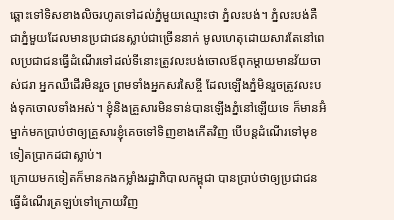ឆ្ពោះទៅទិសខាងលិចរហូតទៅដល់ភ្នំមួយឈ្មោះថា ភ្នំលះបង់។ ភ្នំលះបង់គឺជាភ្នំមួយដែលមានប្រជាជនស្លាប់ជាច្រើននាក់ មូលហេតុដោយសារតែនៅពេលប្រជាជនធ្វើដំណើរទៅដល់ទីនោះត្រូវលះបង់ចោលឪពុកម្ដាយមានវ័យចាស់ជរា អ្នកឈឺដើរមិនរួច ព្រមទាំងអ្នកសរសៃខ្ចី ដែលឡើងភ្នំមិនរួចត្រូវលះបង់ទុកចោលទាំងអស់។ ខ្ញុំនិងគ្រួសារមិនទាន់បានឡើងភ្នំនៅឡើយទេ ក៏មានអ៊ំម្នាក់មកប្រាប់ថាឲ្យគ្រួសារខ្ញុំគេចទៅទិញខាងកើតវិញ បើបន្តដំណើរទៅមុខទៀតប្រាកដជាស្លាប់។
ក្រោយមកទៀតក៏មានកងកម្លាំងរដ្ឋាភិបាលកម្ពុជា បានប្រាប់ថាឲ្យប្រជាជនធ្វើដំណើរត្រឡប់ទៅក្រោយវិញ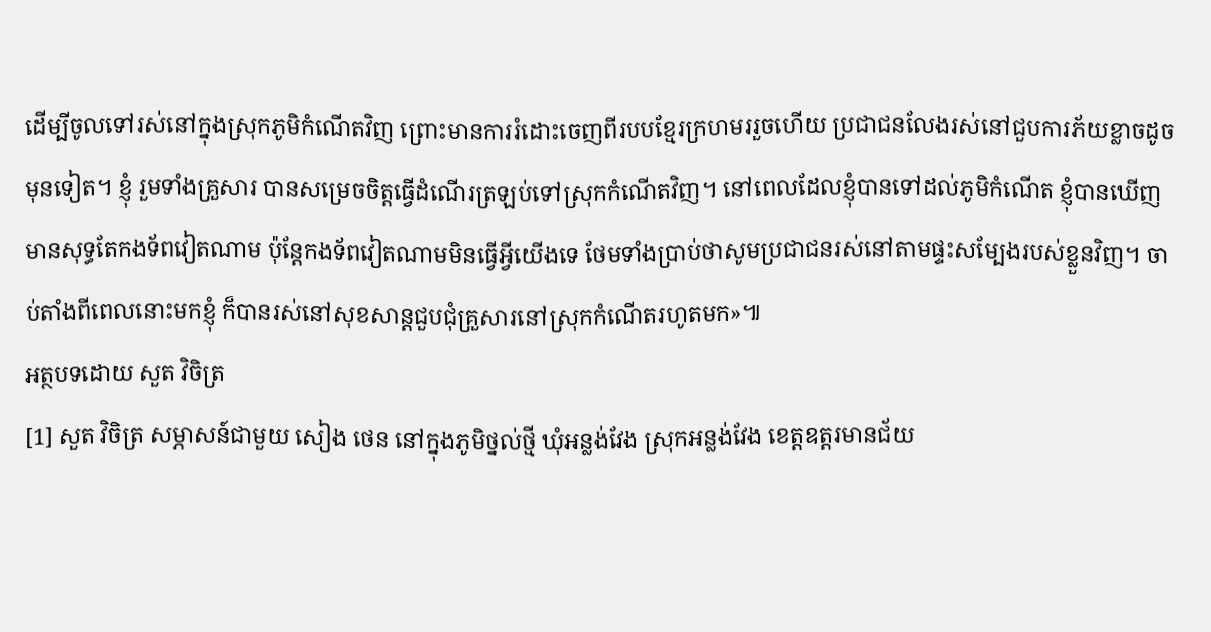ដើម្បីចូលទៅរស់នៅក្នុងស្រុកភូមិកំណើតវិញ ព្រោះមានការរំដោះចេញពីរបបខ្មែរក្រហមររួចហើយ ប្រជាជនលែងរស់នៅជួបការភ័យខ្លាចដូចមុនទៀត។ ខ្ញុំ រួមទាំងគ្រួសារ បានសម្រេចចិត្តធ្វើដំណើរត្រឡប់ទៅស្រុកកំណើតវិញ។ នៅពេលដែលខ្ញុំបានទៅដល់ភូមិកំណើត ខ្ញុំបានឃើញមានសុទ្ធតែកងទ័ពវៀតណាម ប៉ុន្តែកងទ័ពវៀតណាមមិនធ្វើអ្វីយើងទេ ថែមទាំងប្រាប់ថាសូមប្រជាជនរស់នៅតាមផ្ទះសម្បែងរបស់ខ្លួនវិញ។ ចាប់តាំងពីពេលនោះមកខ្ញុំ ក៏បានរស់នៅសុខសាន្តជួបជុំគ្រួសារនៅស្រុកកំណើតរហូតមក»៕
អត្ថបទដោយ សួត វិចិត្រ
[1] សួត វិចិត្រ សម្ភាសន៍ជាមួយ សៀង ថេន នៅក្នុងភូមិថ្នល់ថ្មី ឃុំអន្លង់វែង ស្រុកអន្លង់វែង ខេត្តឧត្តរមានជ័យ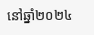នៅឆ្នាំ២០២៤